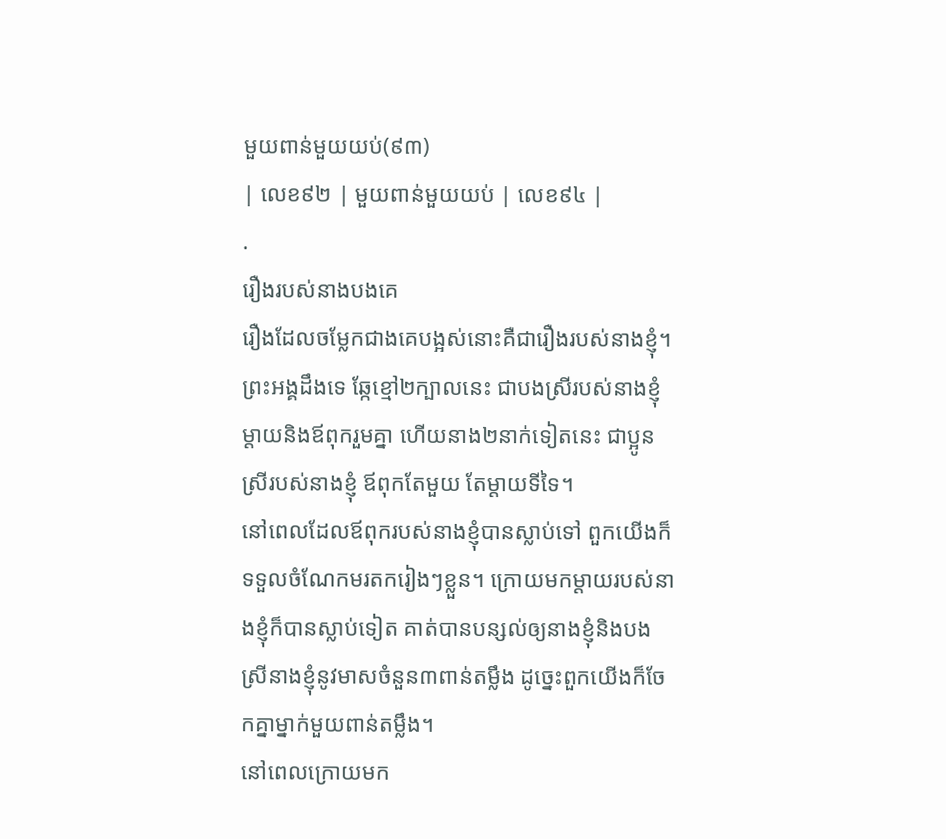មួយពាន់មួយយប់(៩៣)
| លេខ៩២ | មួយពាន់មួយយប់ | លេខ៩៤ |
.
រឿងរបស់នាងបងគេ
រឿងដែលចម្លែកជាងគេបង្អស់នោះគឺជារឿងរបស់នាងខ្ញុំ។ ព្រះអង្គដឹងទេ ឆ្កែខ្មៅ២ក្បាលនេះ ជាបងស្រីរបស់នាងខ្ញុំ ម្តាយនិងឪពុករួមគ្នា ហើយនាង២នាក់ទៀតនេះ ជាប្អូនស្រីរបស់នាងខ្ញុំ ឪពុកតែមួយ តែម្តាយទីទៃ។
នៅពេលដែលឪពុករបស់នាងខ្ញុំបានស្លាប់ទៅ ពួកយើងក៏ទទួលចំណែកមរតករៀងៗខ្លួន។ ក្រោយមកម្តាយរបស់នាងខ្ញុំក៏បានស្លាប់ទៀត គាត់បានបន្សល់ឲ្យនាងខ្ញុំនិងបងស្រីនាងខ្ញុំនូវមាសចំនួន៣ពាន់តម្លឹង ដូច្នេះពួកយើងក៏ចែកគ្នាម្នាក់មួយពាន់តម្លឹង។
នៅពេលក្រោយមក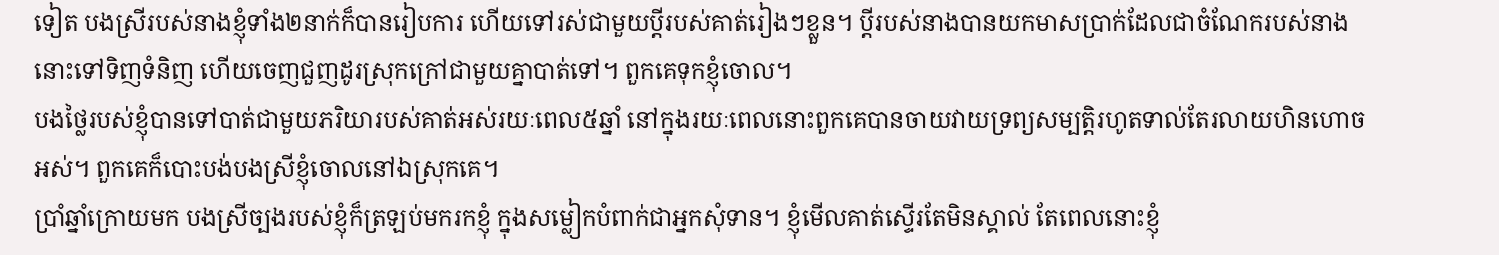ទៀត បងស្រីរបស់នាងខ្ញុំទាំង២នាក់ក៏បានរៀបការ ហើយទៅរស់ជាមួយប្តីរបស់គាត់រៀងៗខ្លួន។ ប្តីរបស់នាងបានយកមាសប្រាក់ដែលជាចំណែករបស់នាងនោះទៅទិញទំនិញ ហើយចេញជួញដូរស្រុកក្រៅជាមួយគ្នាបាត់ទៅ។ ពួកគេទុកខ្ញុំចោល។
បងថ្លៃរបស់ខ្ញុំបានទៅបាត់ជាមួយភរិយារបស់គាត់អស់រយៈពេល៥ឆ្នាំ នៅក្នុងរយៈពេលនោះពួកគេបានចាយវាយទ្រព្យសម្បត្តិរហូតទាល់តែរលាយហិនហោចអស់។ ពួកគេក៏បោះបង់បងស្រីខ្ញុំចោលនៅឯស្រុកគេ។
ប្រាំឆ្នាំក្រោយមក បងស្រីច្បងរបស់ខ្ញុំក៏ត្រឡប់មករកខ្ញុំ ក្នុងសម្លៀកបំពាក់ជាអ្នកសុំទាន។ ខ្ញុំមើលគាត់ស្ទើរតែមិនស្គាល់ តែពេលនោះខ្ញុំ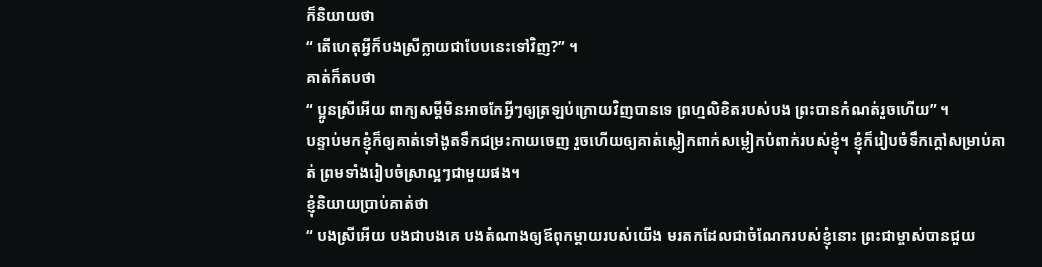ក៏និយាយថា
“ តើហេតុអ្វីក៏បងស្រីក្លាយជាបែបនេះទៅវិញ?” ។
គាត់ក៏តបថា
“ ប្អូនស្រីអើយ ពាក្យសម្តីមិនអាចកែអ្វីៗឲ្យត្រឡប់ក្រោយវិញបានទេ ព្រហ្មលិខិតរបស់បង ព្រះបានកំណត់រួចហើយ” ។
បន្ទាប់មកខ្ញុំក៏ឲ្យគាត់ទៅងូតទឹកជម្រះកាយចេញ រួចហើយឲ្យគាត់ស្លៀកពាក់សម្លៀកបំពាក់របស់ខ្ញុំ។ ខ្ញុំក៏រៀបចំទឹកក្តៅសម្រាប់គាត់ ព្រមទាំងរៀបចំស្រាល្អៗជាមួយផង។
ខ្ញុំនិយាយប្រាប់គាត់ថា
“ បងស្រីអើយ បងជាបងគេ បងតំណាងឲ្យឪពុកម្តាយរបស់យើង មរតកដែលជាចំណែករបស់ខ្ញុំនោះ ព្រះជាម្ចាស់បានជួយ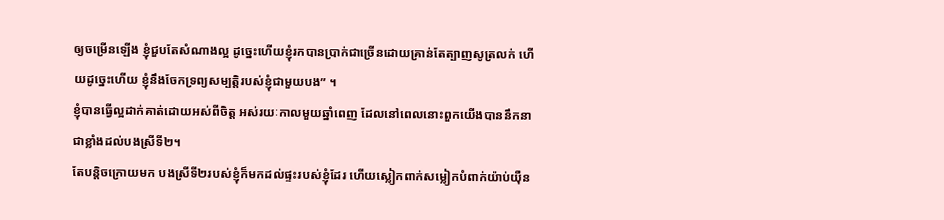ឲ្យចម្រើនឡើង ខ្ញុំជួបតែសំណាងល្អ ដូច្នេះហើយខ្ញុំរកបានប្រាក់ជាច្រើនដោយគ្រាន់តែត្បាញសូត្រលក់ ហើយដូច្នេះហើយ ខ្ញុំនឹងចែកទ្រព្យសម្បត្តិរបស់ខ្ញុំជាមួយបង” ។
ខ្ញុំបានធ្វើល្អដាក់គាត់ដោយអស់ពីចិត្ត អស់រយៈកាលមួយឆ្នាំពេញ ដែលនៅពេលនោះពួកយើងបាននឹកនាជាខ្លាំងដល់បងស្រីទី២។
តែបន្តិចក្រោយមក បងស្រីទី២របស់ខ្ញុំក៏មកដល់ផ្ទះរបស់ខ្ញុំដែរ ហើយស្លៀកពាក់សម្លៀកបំពាក់យ៉ាប់យ៉ឺន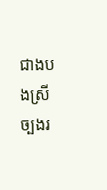ជាងបងស្រីច្បងរ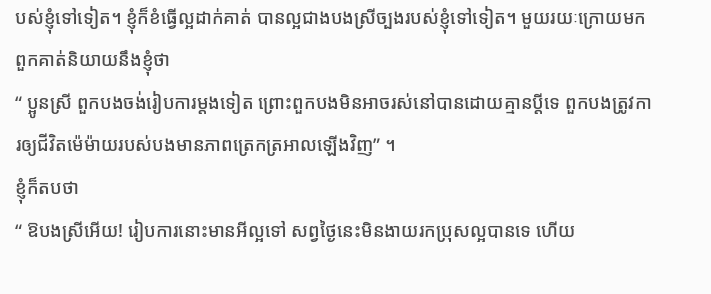បស់ខ្ញុំទៅទៀត។ ខ្ញុំក៏ខំធ្វើល្អដាក់គាត់ បានល្អជាងបងស្រីច្បងរបស់ខ្ញុំទៅទៀត។ មួយរយៈក្រោយមកពួកគាត់និយាយនឹងខ្ញុំថា
“ ប្អូនស្រី ពួកបងចង់រៀបការម្តងទៀត ព្រោះពួកបងមិនអាចរស់នៅបានដោយគ្មានប្តីទេ ពួកបងត្រូវការឲ្យជីវិតម៉េម៉ាយរបស់បងមានភាពត្រេកត្រអាលឡើងវិញ” ។
ខ្ញុំក៏តបថា
“ ឱបងស្រីអើយ! រៀបការនោះមានអីល្អទៅ សព្វថ្ងៃនេះមិនងាយរកប្រុសល្អបានទេ ហើយ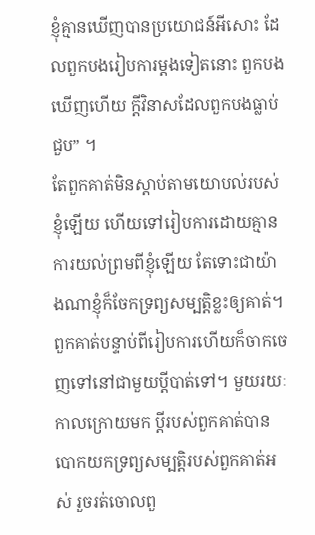ខ្ញុំគ្មានឃើញបានប្រយោជន៍អីសោះ ដែលពួកបងរៀបការម្តងទៀតនោះ ពួកបងឃើញហើយ ក្តីវិនាសដែលពួកបងធ្លាប់ជួប” ។
តែពួកគាត់មិនស្តាប់តាមយោបល់របស់ខ្ញុំឡើយ ហើយទៅរៀបការដោយគ្មានការយល់ព្រមពីខ្ញុំឡើយ តែទោះជាយ៉ាងណាខ្ញុំក៏ចែកទ្រព្យសម្បត្តិខ្លះឲ្យគាត់។ ពួកគាត់បន្ទាប់ពីរៀបការហើយក៏ចាកចេញទៅនៅជាមួយប្តីបាត់ទៅ។ មួយរយៈកាលក្រោយមក ប្តីរបស់ពួកគាត់បានបោកយកទ្រព្យសម្បត្តិរបស់ពួកគាត់អស់ រួចរត់ចោលពួ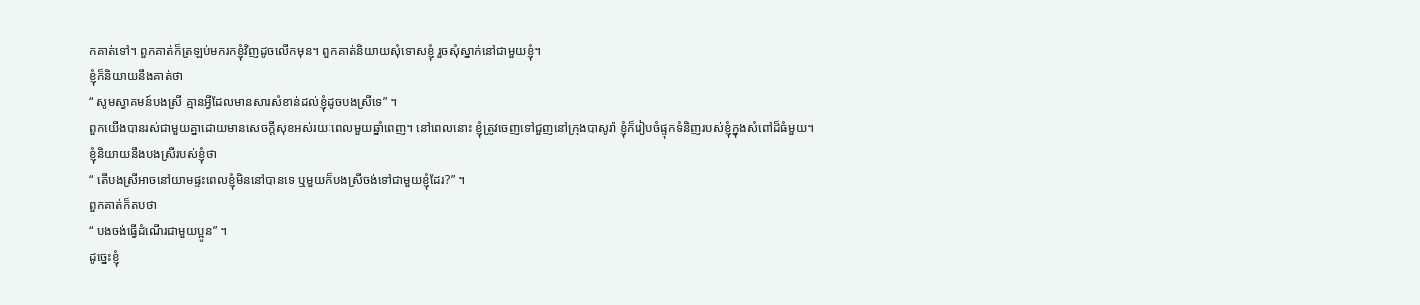កគាត់ទៅ។ ពួកគាត់ក៏ត្រឡប់មករកខ្ញុំវិញដូចលើកមុន។ ពួកគាត់និយាយសុំទោសខ្ញុំ រួចសុំស្នាក់នៅជាមួយខ្ញុំ។
ខ្ញុំក៏និយាយនឹងគាត់ថា
“ សូមស្វាគមន៍បងស្រី គ្មានអ្វីដែលមានសារសំខាន់ដល់ខ្ញុំដូចបងស្រីទេ” ។
ពួកយើងបានរស់ជាមួយគ្នាដោយមានសេចក្តីសុខអស់រយៈពេលមួយឆ្នាំពេញ។ នៅពេលនោះ ខ្ញុំត្រូវចេញទៅជួញនៅក្រុងបាសូរ៉ា ខ្ញុំក៏រៀបចំផ្ទុកទំនិញរបស់ខ្ញុំក្នុងសំពៅដ៏ធំមួយ។
ខ្ញុំនិយាយនឹងបងស្រីរបស់ខ្ញុំថា
“ តើបងស្រីអាចនៅយាមផ្ទះពេលខ្ញុំមិននៅបានទេ ឬមួយក៏បងស្រីចង់ទៅជាមួយខ្ញុំដែរ?” ។
ពួកគាត់ក៏តបថា
“ បងចង់ធ្វើដំណើរជាមួយប្អូន” ។
ដូច្នេះខ្ញុំ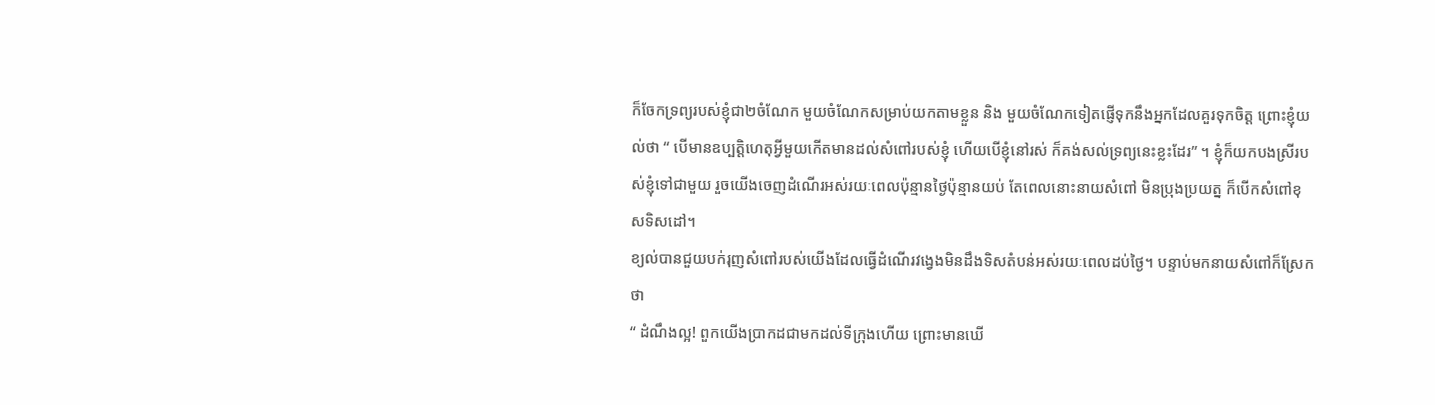ក៏ចែកទ្រព្យរបស់ខ្ញុំជា២ចំណែក មួយចំណែកសម្រាប់យកតាមខ្លួន និង មួយចំណែកទៀតផ្ញើទុកនឹងអ្នកដែលគួរទុកចិត្ត ព្រោះខ្ញុំយល់ថា “ បើមានឧប្បត្តិហេតុអ្វីមួយកើតមានដល់សំពៅរបស់ខ្ញុំ ហើយបើខ្ញុំនៅរស់ ក៏គង់សល់ទ្រព្យនេះខ្លះដែរ” ។ ខ្ញុំក៏យកបងស្រីរបស់ខ្ញុំទៅជាមួយ រួចយើងចេញដំណើរអស់រយៈពេលប៉ុន្មានថ្ងៃប៉ុន្មានយប់ តែពេលនោះនាយសំពៅ មិនប្រុងប្រយត្ន ក៏បើកសំពៅខុសទិសដៅ។
ខ្យល់បានជួយបក់រុញសំពៅរបស់យើងដែលធ្វើដំណើរវង្វេងមិនដឹងទិសតំបន់អស់រយៈពេលដប់ថ្ងៃ។ បន្ទាប់មកនាយសំពៅក៏ស្រែកថា
“ ដំណឹងល្អ! ពួកយើងប្រាកដជាមកដល់ទីក្រុងហើយ ព្រោះមានឃើ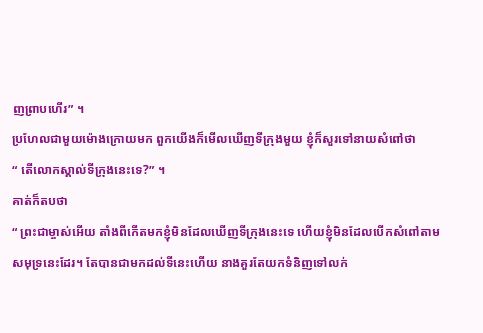ញព្រាបហើរ” ។
ប្រហែលជាមួយម៉ោងក្រោយមក ពួកយើងក៏មើលឃើញទីក្រុងមួយ ខ្ញុំក៏សួរទៅនាយសំពៅថា
“ តើលោកស្គាល់ទីក្រុងនេះទេ?” ។
គាត់ក៏តបថា
“ ព្រះជាម្ចាស់អើយ តាំងពីកើតមកខ្ញុំមិនដែលឃើញទីក្រុងនេះទេ ហើយខ្ញុំមិនដែលបើកសំពៅតាមសមុទ្រនេះដែរ។ តែបានជាមកដល់ទីនេះហើយ នាងគួរតែយកទំនិញទៅលក់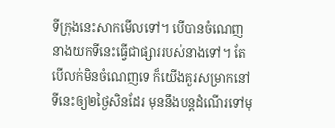ទីក្រុងនេះសាកមើលទៅ។ បើបានចំណេញ នាងយកទីនេះធ្វើជាផ្សាររបស់នាងទៅ។ តែបើលក់មិនចំណេញទេ ក៏យើងគួរសម្រាកនៅទីនេះឲ្យ២ថ្ងៃសិនដែរ មុននឹងបន្តដំណើរទៅមុ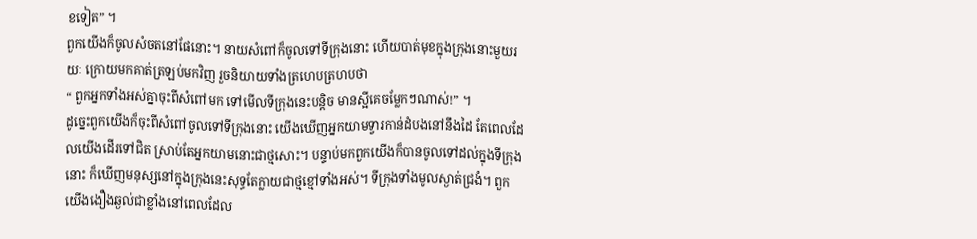ខទៀត” ។
ពួកយើងក៏ចូលសំចតនៅផែនោះ។ នាយសំពៅក៏ចូលទៅទីក្រុងនោះ ហើយបាត់មុខក្នុងក្រុងនោះមួយរយៈ ក្រោយមកគាត់ត្រឡប់មកវិញ រួចនិយាយទាំងត្រហេបត្រហបថា
“ ពួកអ្នកទាំងអស់គ្នាចុះពីសំពៅមក ទៅមើលទីក្រុងនេះបន្តិច មានស្អីគេចម្លែកៗណាស់!” ។
ដូច្នេះពួកយើងក៏ចុះពីសំពៅចូលទៅទីក្រុងនោះ យើងឃើញអ្នកយាមទ្វារកាន់ដំបងនៅនឹងដៃ តែពេលដែលយើងដើរទៅជិត ស្រាប់តែអ្នកយាមនោះជាថ្មសោះ។ បន្ទាប់មកពួកយើងក៏បានចូលទៅដល់ក្នុងទីក្រុងនោះ ក៏ឃើញមនុស្សនៅក្នុងក្រុងនេះសុទ្ធតែក្លាយជាថ្មខ្មៅទាំងអស់។ ទីក្រុងទាំងមូលស្ងាត់ជ្រងំ។ ពួកយើងងឿងឆ្ងល់ជាខ្លាំងនៅពេលដែល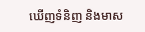ឃើញទំនិញ និងមាស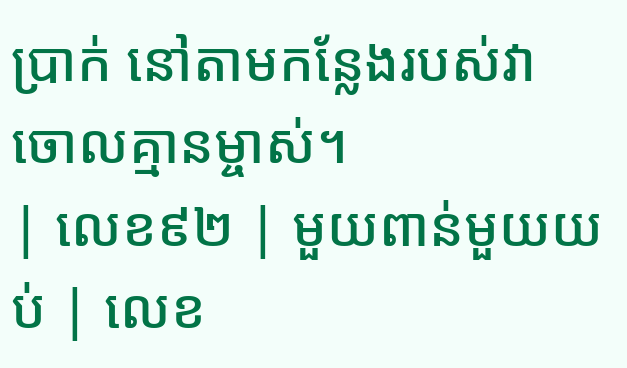ប្រាក់ នៅតាមកន្លែងរបស់វា ចោលគ្មានម្ចាស់។
| លេខ៩២ | មួយពាន់មួយយប់ | លេខ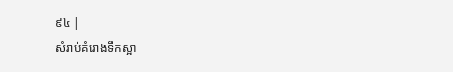៩៤ |
សំរាប់គំរោងទឹកស្អា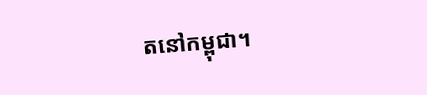តនៅកម្ពុជា។